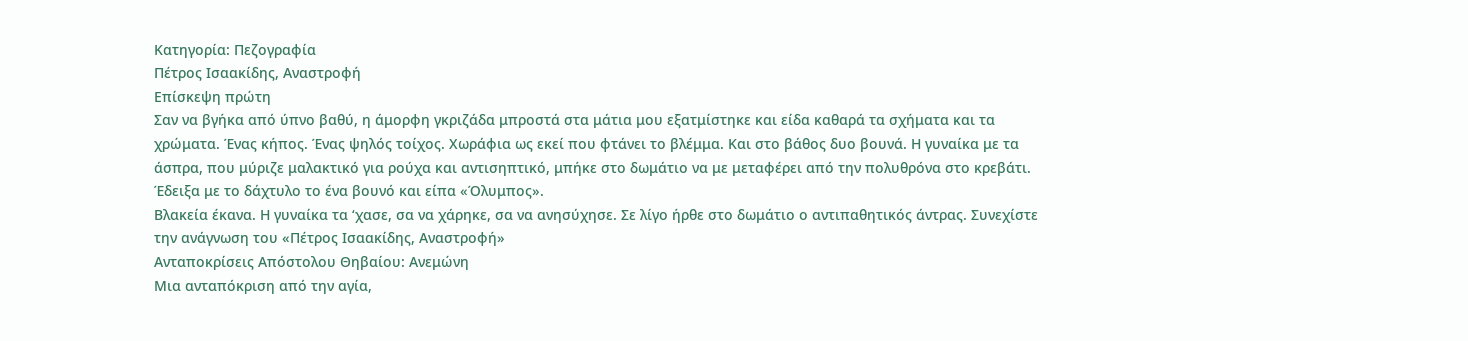Κατηγορία: Πεζογραφία
Πέτρος Ισαακίδης, Αναστροφή
Επίσκεψη πρώτη
Σαν να βγήκα από ύπνο βαθύ, η άμορφη γκριζάδα μπροστά στα μάτια μου εξατμίστηκε και είδα καθαρά τα σχήματα και τα χρώματα. Ένας κήπος. Ένας ψηλός τοίχος. Χωράφια ως εκεί που φτάνει το βλέμμα. Και στο βάθος δυο βουνά. Η γυναίκα με τα άσπρα, που μύριζε μαλακτικό για ρούχα και αντισηπτικό, μπήκε στο δωμάτιο να με μεταφέρει από την πολυθρόνα στο κρεβάτι. Έδειξα με το δάχτυλο το ένα βουνό και είπα «Όλυμπος».
Βλακεία έκανα. Η γυναίκα τα ‘χασε, σα να χάρηκε, σα να ανησύχησε. Σε λίγο ήρθε στο δωμάτιο ο αντιπαθητικός άντρας. Συνεχίστε την ανάγνωση του «Πέτρος Ισαακίδης, Αναστροφή»
Ανταποκρίσεις Απόστολου Θηβαίου: Ανεμώνη
Μια ανταπόκριση από την αγία,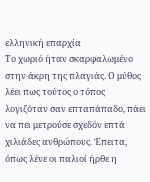ελληνική επαρχία
Το χωριό ήταν σκαρφαλωμένο στην άκρη της πλαγιάς. Ο μύθος λέει πως τούτος ο τόπος λογιζόταν σαν επταπάπαδο, πάει να πει μετρούσε σχεδόν επτά χιλιάδες ανθρώπους. Έπειτα, όπως λένε οι παλιοί ήρθε η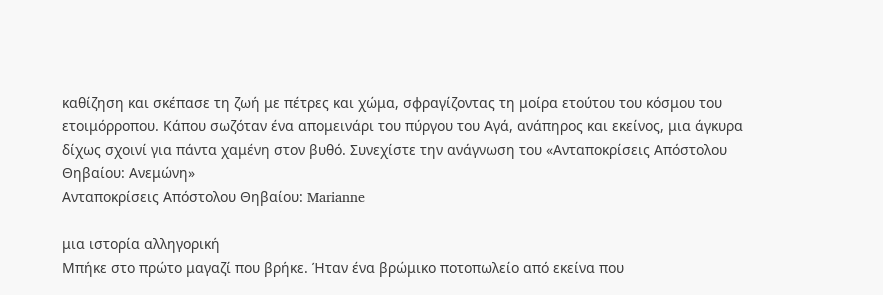καθίζηση και σκέπασε τη ζωή με πέτρες και χώμα, σφραγίζοντας τη μοίρα ετούτου του κόσμου του ετοιμόρροπου. Κάπου σωζόταν ένα απομεινάρι του πύργου του Αγά, ανάπηρος και εκείνος, μια άγκυρα δίχως σχοινί για πάντα χαμένη στον βυθό. Συνεχίστε την ανάγνωση του «Ανταποκρίσεις Απόστολου Θηβαίου: Ανεμώνη»
Ανταποκρίσεις Απόστολου Θηβαίου: Marianne

μια ιστορία αλληγορική
Mπήκε στο πρώτο μαγαζί που βρήκε. Ήταν ένα βρώμικο ποτοπωλείο από εκείνα που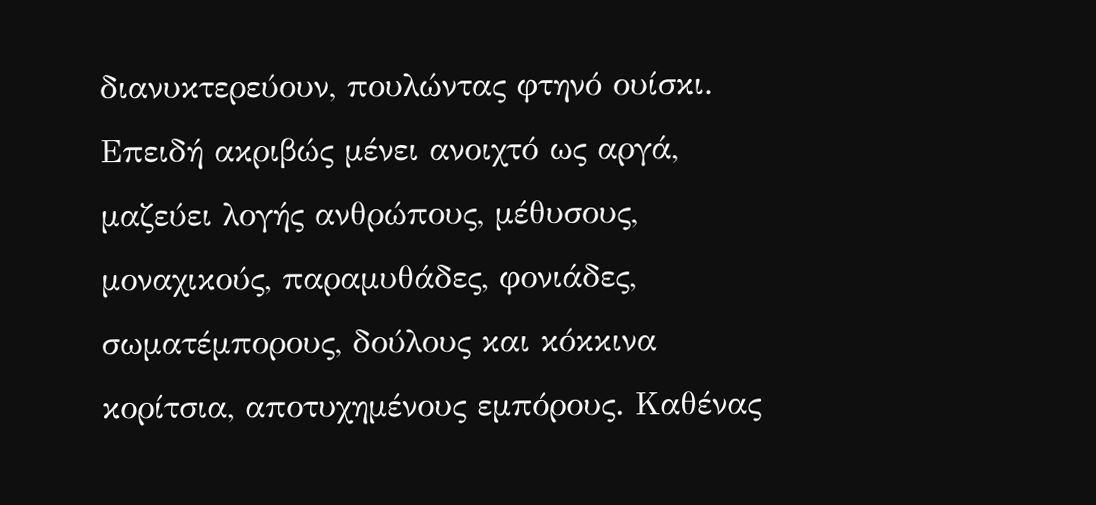διανυκτερεύουν, πουλώντας φτηνό ουίσκι. Επειδή ακριβώς μένει ανοιχτό ως αργά, μαζεύει λογής ανθρώπους, μέθυσους, μοναχικούς, παραμυθάδες, φονιάδες, σωματέμπορους, δούλους και κόκκινα κορίτσια, αποτυχημένους εμπόρους. Καθένας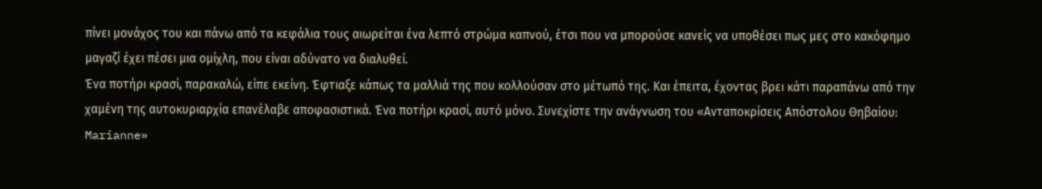πίνει μονάχος του και πάνω από τα κεφάλια τους αιωρείται ένα λεπτό στρώμα καπνού, έτσι που να μπορούσε κανείς να υποθέσει πως μες στο κακόφημο μαγαζί έχει πέσει μια ομίχλη, που είναι αδύνατο να διαλυθεί.
Ένα ποτήρι κρασί, παρακαλώ, είπε εκείνη. Έφτιαξε κάπως τα μαλλιά της που κολλούσαν στο μέτωπό της. Και έπειτα, έχοντας βρει κάτι παραπάνω από την χαμένη της αυτοκυριαρχία επανέλαβε αποφασιστικά. Ένα ποτήρι κρασί, αυτό μόνο. Συνεχίστε την ανάγνωση του «Ανταποκρίσεις Απόστολου Θηβαίου: Marianne»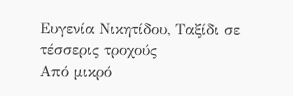Ευγενία Νικητίδου, Ταξίδι σε τέσσερις τροχούς
Από μικρό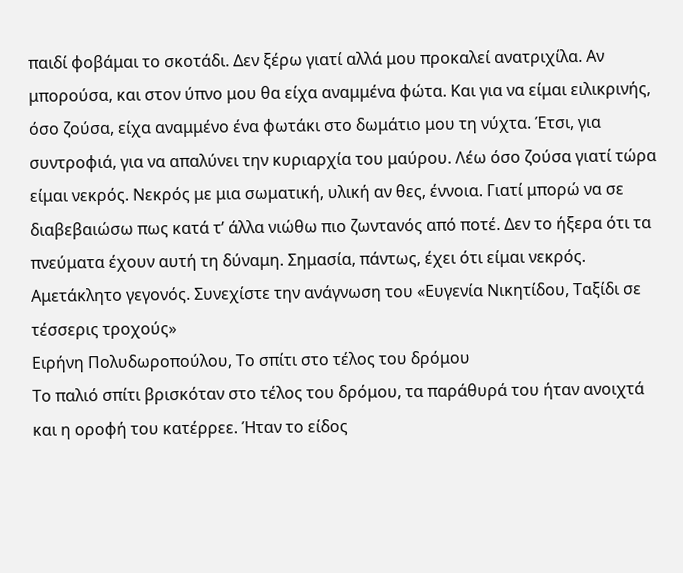παιδί φοβάμαι το σκοτάδι. Δεν ξέρω γιατί αλλά μου προκαλεί ανατριχίλα. Αν μπορούσα, και στον ύπνο μου θα είχα αναμμένα φώτα. Και για να είμαι ειλικρινής, όσο ζούσα, είχα αναμμένο ένα φωτάκι στο δωμάτιο μου τη νύχτα. Έτσι, για συντροφιά, για να απαλύνει την κυριαρχία του μαύρου. Λέω όσο ζούσα γιατί τώρα είμαι νεκρός. Νεκρός με μια σωματική, υλική αν θες, έννοια. Γιατί μπορώ να σε διαβεβαιώσω πως κατά τ’ άλλα νιώθω πιο ζωντανός από ποτέ. Δεν το ήξερα ότι τα πνεύματα έχουν αυτή τη δύναμη. Σημασία, πάντως, έχει ότι είμαι νεκρός. Αμετάκλητο γεγονός. Συνεχίστε την ανάγνωση του «Ευγενία Νικητίδου, Ταξίδι σε τέσσερις τροχούς»
Ειρήνη Πολυδωροπούλου, Το σπίτι στο τέλος του δρόμου
Το παλιό σπίτι βρισκόταν στο τέλος του δρόμου, τα παράθυρά του ήταν ανοιχτά και η οροφή του κατέρρεε. Ήταν το είδος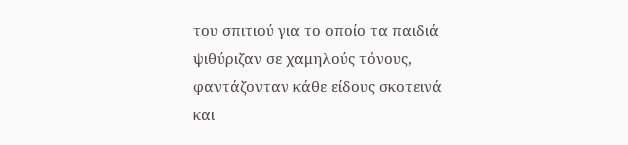του σπιτιού για το οποίο τα παιδιά ψιθύριζαν σε χαμηλούς τόνους, φαντάζονταν κάθε είδους σκοτεινά και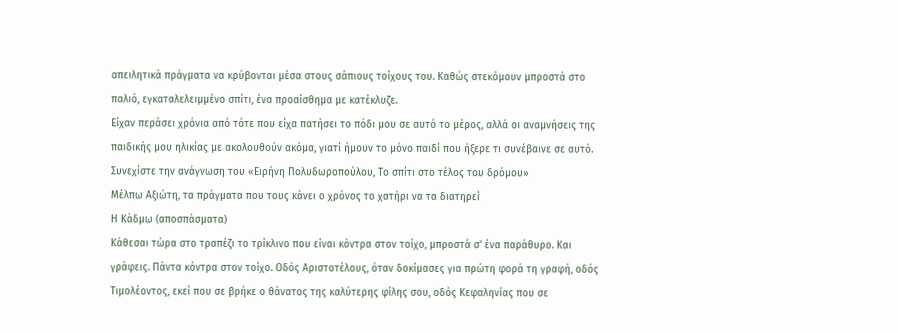απειλητικά πράγματα να κρύβονται μέσα στους σάπιους τοίχους του. Καθώς στεκόμουν μπροστά στο παλιό, εγκαταλελειμμένο σπίτι, ένα προαίσθημα με κατέκλυζε.
Είχαν περάσει χρόνια από τότε που είχα πατήσει το πόδι μου σε αυτό το μέρος, αλλά οι αναμνήσεις της παιδικής μου ηλικίας με ακολουθούν ακόμα, γιατί ήμουν το μόνο παιδί που ήξερε τι συνέβαινε σε αυτό. Συνεχίστε την ανάγνωση του «Ειρήνη Πολυδωροπούλου, Το σπίτι στο τέλος του δρόμου»
Μέλπω Αξιώτη, τα πράγματα που τους κάνει ο χρόνος το χατήρι να τα διατηρεί
Η Κάδμω (αποσπάσματα)
Κάθεσαι τώρα στο τραπέζι το τρίκλινο που είναι κόντρα στον τοίχο, μπροστά σ’ ένα παράθυρο. Και γράφεις. Πάντα κόντρα στον τοίχο. Οδός Αριστοτέλους, όταν δοκίμασες για πρώτη φορά τη γραφή, οδός Τιμολέοντος, εκεί που σε βρήκε ο θάνατος της καλύτερης φίλης σου, οδός Κεφαληνίας που σε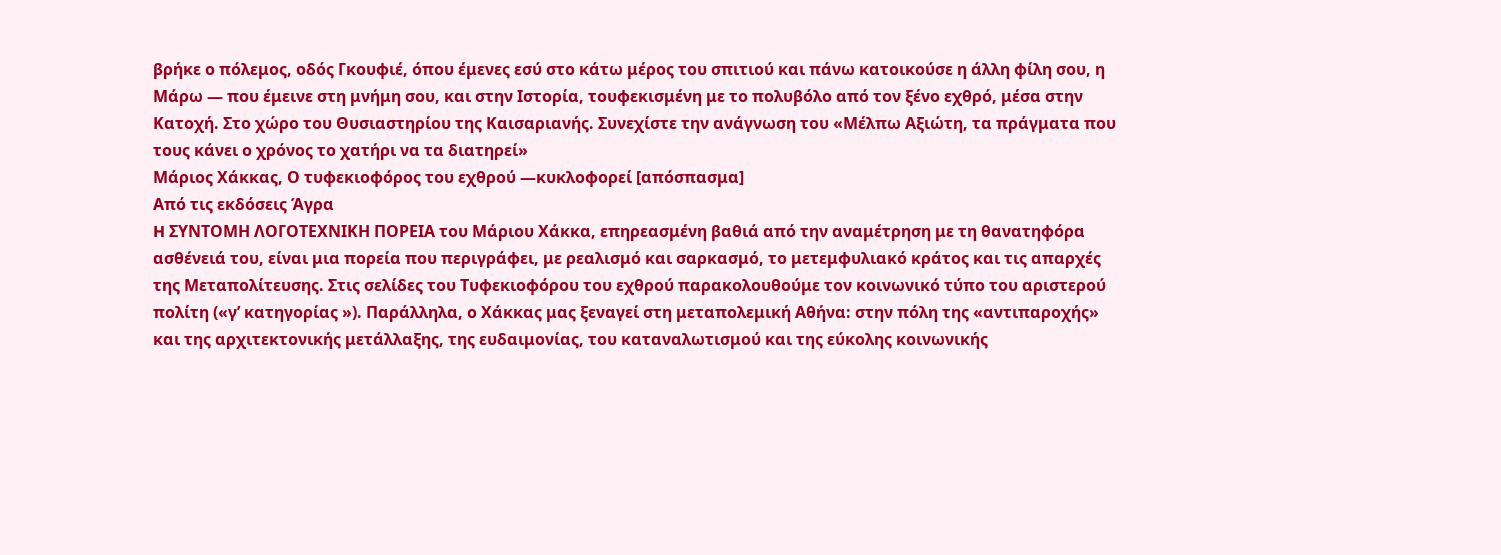βρήκε ο πόλεμος, οδός Γκουφιέ, όπου έμενες εσύ στο κάτω μέρος του σπιτιού και πάνω κατοικούσε η άλλη φίλη σου, η Μάρω — που έμεινε στη μνήμη σου, και στην Ιστορία, τουφεκισμένη με το πολυβόλο από τον ξένο εχθρό, μέσα στην Κατοχή. Στο χώρο του Θυσιαστηρίου της Καισαριανής. Συνεχίστε την ανάγνωση του «Μέλπω Αξιώτη, τα πράγματα που τους κάνει ο χρόνος το χατήρι να τα διατηρεί»
Μάριος Χάκκας, Ο τυφεκιοφόρος του εχθρού ―κυκλοφορεί [απόσπασμα]
Από τις εκδόσεις Άγρα
H ΣΥΝΤΟΜΗ ΛΟΓΟΤΕΧΝΙΚH ΠΟΡΕΙΑ του Μάριου Χάκκα, επηρεασμένη βαθιά από την αναμέτρηση με τη θανατηφόρα ασθένειά του, είναι μια πορεία που περιγράφει, με ρεαλισμό και σαρκασμό, το μετεμφυλιακό κράτος και τις απαρχές της Μεταπολίτευσης. Στις σελίδες του Τυφεκιοφόρου του εχθρού παρακολουθούμε τον κοινωνικό τύπο του αριστερού πολίτη («γ’ κατηγορίας »). Παράλληλα, ο Χάκκας μας ξεναγεί στη μεταπολεμική Αθήνα: στην πόλη της «αντιπαροχής» και της αρχιτεκτονικής μετάλλαξης, της ευδαιμονίας, του καταναλωτισμού και της εύκολης κοινωνικής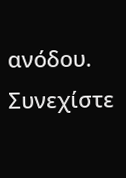ανόδου. Συνεχίστε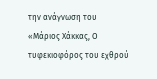την ανάγνωση του «Μάριος Χάκκας, Ο τυφεκιοφόρος του εχθρού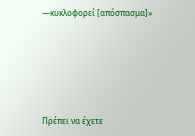―κυκλοφορεί [απόσπασμα]»







Πρέπει να έχετε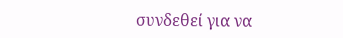συνδεθεί για να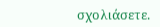σχολιάσετε.